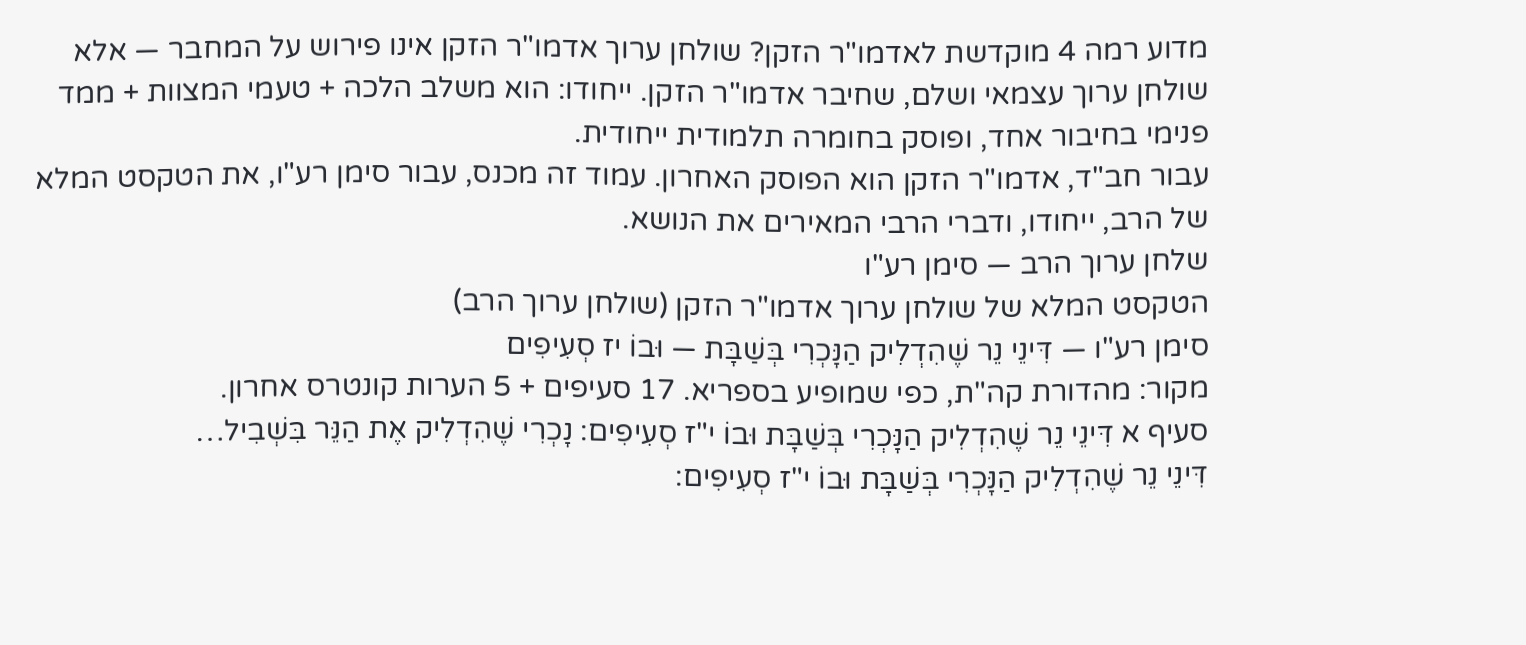מדוע רמה 4 מוקדשת לאדמו"ר הזקן? שולחן ערוך אדמו"ר הזקן אינו פירוש על המחבר — אלא שולחן ערוך עצמאי ושלם, שחיבר אדמו"ר הזקן. ייחודו: הוא משלב הלכה + טעמי המצוות + ממד פנימי בחיבור אחד, ופוסק בחומרה תלמודית ייחודית.
עבור חב"ד, אדמו"ר הזקן הוא הפוסק האחרון. עמוד זה מכנס, עבור סימן רע"ו, את הטקסט המלא של הרב, ייחודו, ודברי הרבי המאירים את הנושא.
שלחן ערוך הרב — סימן רע"ו
הטקסט המלא של שולחן ערוך אדמו"ר הזקן (שולחן ערוך הרב)
סימן רע"ו — דִּינֵי נֵר שֶׁהִדְלִיק הַנָּכְרִי בְּשַׁבָּת — וּבוֹ יז סְעִיפִים
מקור: מהדורת קה"ת, כפי שמופיע בספריא. 17 סעיפים + 5 הערות קונטרס אחרון.
סעיף א דִּינֵי נֵר שֶׁהִדְלִיק הַנָּכְרִי בְּשַׁבָּת וּבוֹ י"ז סְעִיפִים: נָכְרִי שֶׁהִדְלִיק אֶת הַנֵּר בִּשְׁבִיל…
דִּינֵי נֵר שֶׁהִדְלִיק הַנָּכְרִי בְּשַׁבָּת וּבוֹ י"ז סְעִיפִים: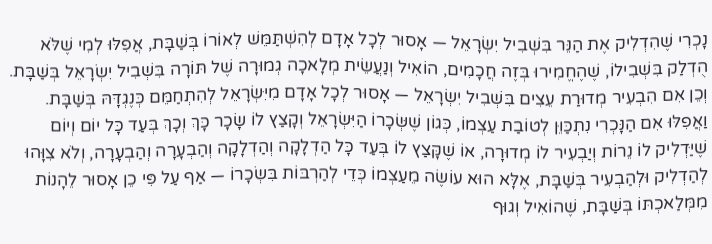נָכְרִי שֶׁהִדְלִיק אֶת הַנֵּר בִּשְׁבִיל יִשְׂרָאֵל — אָסוּר לְכָל אָדָם לְהִשְׁתַּמֵּשׁ לְאוֹרוֹ בְּשַׁבָּת, אֲפִלּוּ לְמִי שֶׁלֹּא הֻדְלַק בִּשְׁבִילוֹ, שֶׁהֶחֱמִירוּ בְּזֶה חֲכָמִים, הוֹאִיל וְנַעֲשֵׂית מְלָאכָה גְמוּרָה שֶׁל תּוֹרָה בִּשְׁבִיל יִשְׂרָאֵל בְּשַׁבָּת. וְכֵן אִם הִבְעִיר מְדוּרַת עֵצִים בִּשְׁבִיל יִשְׂרָאֵל — אָסוּר לְכָל אָדָם מִיִּשְׂרָאֵל לְהִתְחַמֵּם כְּנֶגְדָּהּ בְּשַׁבָּת.
וַאֲפִלּוּ אִם הַנָּכְרִי נִתְכַּוֵּן לְטוֹבַת עַצְמוֹ, כְּגוֹן שֶׁשְּׂכָרוֹ הַיִּשְׂרָאֵל וְקָצַץ לוֹ שָׂכָר כָּךְ וְכָךְ בְּעַד כָּל יוֹם וְיוֹם שֶׁיַּדְלִיק לוֹ נֵרוֹת וְיַבְעִיר לוֹ מְדוּרָה, אוֹ שֶׁקָּצַץ לוֹ בְּעַד כָּל הַדְלָקָה וְהַדְלָקָה וְהַבְעָרָה וְהַבְעָרָה, וְלֹא צִוָּהוּ לְהַדְלִיק וּלְהַבְעִיר בְּשַׁבָּת, אֶלָּא הוּא עוֹשֶׂה מֵעַצְמוֹ כְּדֵי לְהַרְבּוֹת בִּשְׂכָרוֹ — אַף עַל פִּי כֵן אָסוּר לֵהָנוֹת מִמְּלַאכְתּוֹ בְּשַׁבָּת, שֶׁהוֹאִיל וְגוּף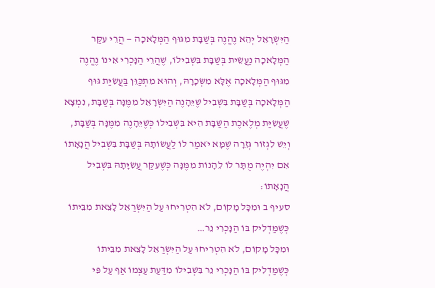הַיִּשְׂרָאֵל יְהֵא נֶהֱנֶה בְּשַׁבָּת מִגּוּף הַמְּלָאכָה — הֲרֵי עִקַּר הַמְּלָאכָה נַעֲשֵׂית בְּשַׁבָּת בִּשְׁבִילוֹ, שֶׁהֲרֵי הַנָּכְרִי אֵינוֹ נֶהֱנֶה מִגּוּף הַמְּלָאכָה אֶלָּא מִשְּׂכָרָהּ, וְהוּא מִתְכַּוֵּן בַּעֲשִׂיַּת גּוּף הַמְּלָאכָה בְּשַׁבָּת בִּשְׁבִיל שֶׁיֵּהָנֶה הַיִּשְׂרָאֵל מִמֶּנָּה בְּשַׁבָּת, נִמְצָא שֶׁעֲשִׂיַּת מְלֶאכֶת הַשַּׁבָּת הִיא בִּשְׁבִילוֹ כְּשֶׁיֵּהָנֶה מִמֶּנָּה בְּשַׁבָּת, וְיֵשׁ לִגְזוֹר גְּזֵרָה שֶׁמָּא יֹאמַר לוֹ לַעֲשׂוֹתָהּ בְּשַׁבָּת בִּשְׁבִיל הֲנָאָתוֹ אִם יִהְיֶה מֻתָּר לוֹ לֵהָנוֹת מִמֶּנָּה כְּשֶׁעִקַּר עֲשִׂיָּתָהּ בִּשְׁבִיל הֲנָאָתוֹ:
סעיף ב וּמִכָּל מָקוֹם, לֹא הִטְרִיחוּ עַל הַיִּשְׂרַאֵל לָצֵאת מִבֵּיתוֹ כְּשֶׁמַּדְלִיק בּוֹ הַנָּכְרִי נֵר…
וּמִכָּל מָקוֹם, לֹא הִטְרִיחוּ עַל הַיִּשְׂרַאֵל לָצֵאת מִבֵּיתוֹ כְּשֶׁמַּדְלִיק בּוֹ הַנָּכְרִי נֵר בִּשְׁבִילוֹ מִדַּעַת עַצְמוֹ אַף עַל פִּי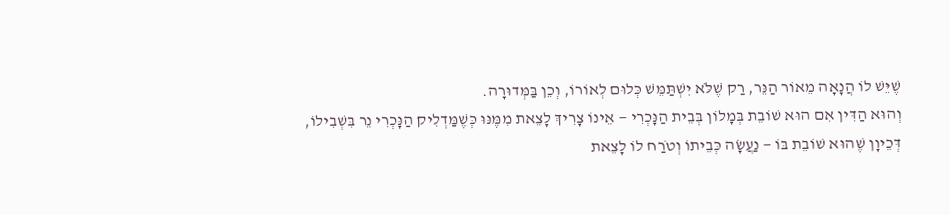שֶׁיֵּשׁ לוֹ הֲנָאָה מֵאוֹר הַנֵּר, רַק שֶׁלֹּא יִשְׁתַּמֵּשׁ כְּלוּם לְאוֹרוֹ, וְכֵן בַּמְּדוּרָה.
וְהוּא הַדִּין אִם הוּא שׁוֹבֵת בְּמָלוֹן בְּבֵית הַנָּכְרִי — אֵינוֹ צָרִיךְ לָצֵאת מִמֶּנּוּ כְּשֶׁמַּדְלִיק הַנָּכְרִי נֵר בִּשְׁבִילוֹ, דְּכֵיוָן שֶׁהוּא שׁוֹבֵת בּוֹ — נַעֲשָׂה כְּבֵיתוֹ וְטֹרַח לוֹ לָצֵאת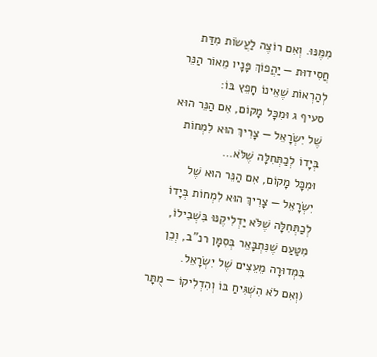מִמֶּנּוּ. וְאִם רוֹצֶה לַעֲשׂוֹת מִדַּת חֲסִידוּת — יַהֲפוֹךְ פָּנָיו מֵאוֹר הַנֵּר לְהַרְאוֹת שֶׁאֵינוֹ חָפֵץ בּוֹ:
סעיף ג וּמִכָּל מָקוֹם, אִם הַנֵּר הוּא שֶׁל יִשְׂרָאֵל — צָרִיךְ הוּא לִמְחוֹת בְּיָדוֹ לְכַתְּחִלָּה שֶׁלֹּא…
וּמִכָּל מָקוֹם, אִם הַנֵּר הוּא שֶׁל יִשְׂרָאֵל — צָרִיךְ הוּא לִמְחוֹת בְּיָדוֹ לְכַתְּחִלָּה שֶׁלֹּא יַדְלִיקֶנּוּ בִּשְׁבִילוֹ, מִטַּעַם שֶׁנִּתְבָּאֵר בְּסִמָּן רנ"ב, וְכֵן בִּמְדוּרָה מֵעֵצִים שֶׁל יִשְׂרָאֵל.
(וְאִם לֹא הִשְׁגִּיחַ בּוֹ וְהִדְלִיקוֹ — מֻתָּר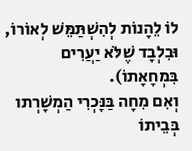לוֹ לֵהָנוֹת לְהִשְׁתַּמֵּשׁ לְאוֹרוֹ, וּבִלְבָד שֶׁלֹּא יַעֲרִים בִּמְחָאָתוֹ).
וְאִם מִחָה בַּנָּכְרִי הַמְשָׁרְתו בְּבֵיתוֹ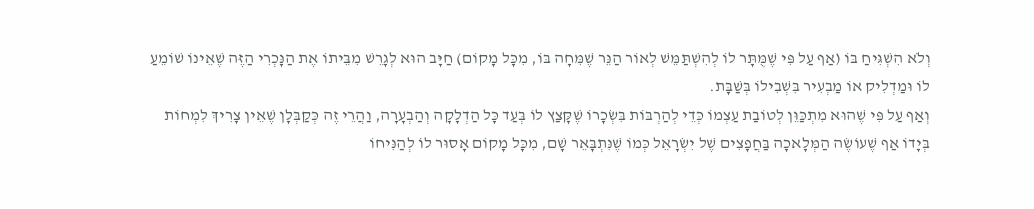וְלֹא הִשְׁגִּיחַ בּוֹ (אַף עַל פִּי שֶׁמֻּתָּר לוֹ לְהִשְׁתַּמֵּשׁ לְאוֹר הַנֵּר שֶׁמִּחָה בּוֹ, מִכָּל מָקוֹם) חַיָּב הוּא לְגָרֵשׁ מִבֵּיתוֹ אֶת הַנָּכְרִי הַזֶּה שֶׁאֵינוֹ שׁוֹמֵעַ לוֹ וּמַדְלִיק אוֹ מַבְעִיר בִּשְׁבִילוֹ בְּשַׁבָּת.
וְאַף עַל פִּי שֶׁהוּא מִתְכַּוֵּן לְטוֹבַת עַצְמוֹ כְּדֵי לְהַרְבּוֹת בִּשְׂכָרוֹ שֶׁקָּצַץ לוֹ בְּעַד כָּל הַדְלָקָה וְהַבְעָרָה, וַהֲרֵי זֶה כְּקַבְּלָן שֶׁאֵין צָרִיךְ לִמְחוֹת בְּיָדוֹ אַף שֶׁעוֹשֶׂה הַמְּלָאכָה בַּחֲפָצִים שֶׁל יִשְׂרָאֵל כְּמוֹ שֶׁנִּתְבָּאֵר שָׁם, מִכָּל מָקוֹם אָסוּר לוֹ לְהַנִּיחוֹ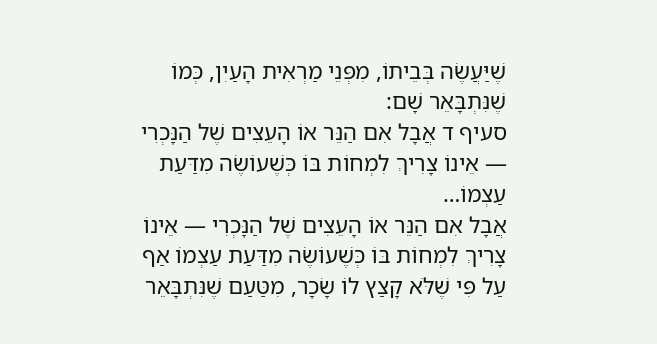שֶׁיַּעֲשֶׂה בְּבֵיתוֹ, מִפְּנֵי מַרְאִית הָעַיִן, כְּמוֹ שֶׁנִּתְבָּאֵר שָׁם:
סעיף ד אֲבָל אִם הַנֵּר אוֹ הָעֵצִים שֶׁל הַנָּכְרִי — אֵינוֹ צָרִיךְ לִמְחוֹת בּוֹ כְּשֶׁעוֹשֶׂה מִדַּעַת עַצְמוֹ…
אֲבָל אִם הַנֵּר אוֹ הָעֵצִים שֶׁל הַנָּכְרִי — אֵינוֹ צָרִיךְ לִמְחוֹת בּוֹ כְּשֶׁעוֹשֶׂה מִדַּעַת עַצְמוֹ אַף עַל פִּי שֶׁלֹּא קָצַץ לוֹ שָׂכָר, מִטַּעַם שֶׁנִּתְבָּאֵר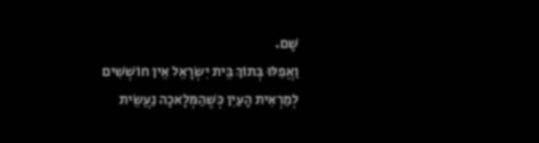שָׁם.
וַאֲפִלּוּ בְּתוֹךְ בֵּית יִשְׂרָאֵל אֵין חוֹשְׁשִׁים לְמַרְאִית הָעַיִן כְּשֶׁהַמְּלָאכָה נַעֲשֵׂית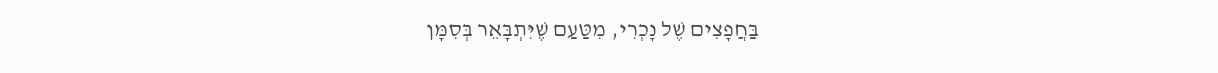בַּחֲפָצִים שֶׁל נָכְרִי, מִטַּעַם שֶׁיִּתְבָּאֵר בְּסִמָּן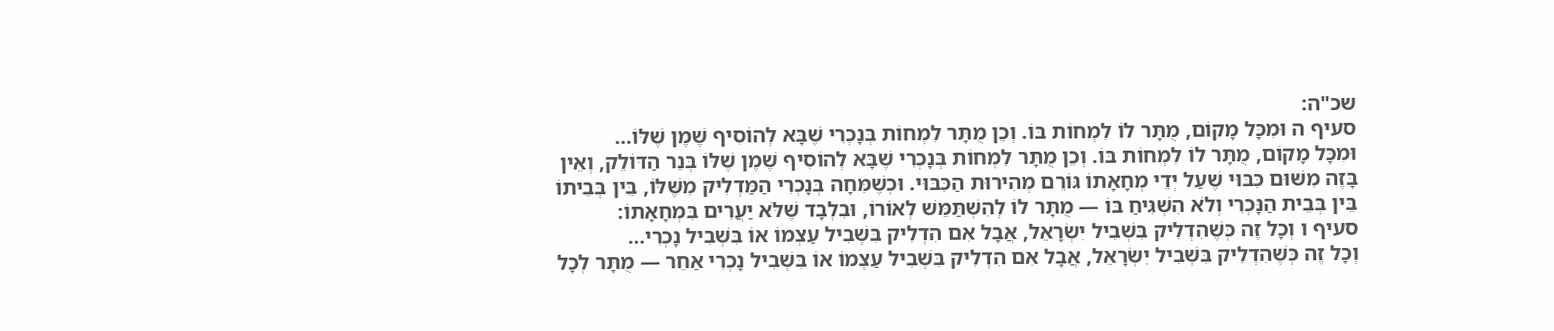שכ"ה:
סעיף ה וּמִכָּל מָקוֹם, מֻתָּר לוֹ לִמְחוֹת בּוֹ. וְכֵן מֻתָּר לִמְחוֹת בְּנָכְרִי שֶׁבָּא לְהוֹסִיף שֶׁמֶן שֶׁלּוֹ…
וּמִכָּל מָקוֹם, מֻתָּר לוֹ לִמְחוֹת בּוֹ. וְכֵן מֻתָּר לִמְחוֹת בְּנָכְרִי שֶׁבָּא לְהוֹסִיף שֶׁמֶן שֶׁלּוֹ בְּנֵר הַדּוֹלֵק, וְאֵין בָּזֶה מִשּׁוּם כִּבּוּי שֶׁעַל יְדֵי מְחָאָתוֹ גּוֹרֵם מְהִירוּת הַכִּבּוּי. וּכְשֶׁמִּחָה בְּנָכְרִי הַמַּדְלִיק מִשֶּׁלּוֹ, בֵּין בְּבֵיתוֹ בֵּין בְּבֵית הַנָּכְרִי וְלֹא הִשְׁגִּיחַ בּוֹ — מֻתָּר לוֹ לְהִשְׁתַּמֵּשׁ לְאוֹרוֹ, וּבִלְבָד שֶׁלֹּא יַעֲרִים בִּמְחָאָתוֹ:
סעיף ו וְכָל זֶה כְּשֶׁהִדְלִיק בִּשְׁבִיל יִשְׂרָאֵל, אֲבָל אִם הִדְלִיק בִּשְׁבִיל עַצְמוֹ אוֹ בִּשְׁבִיל נָכְרִי…
וְכָל זֶה כְּשֶׁהִדְלִיק בִּשְׁבִיל יִשְׂרָאֵל, אֲבָל אִם הִדְלִיק בִּשְׁבִיל עַצְמוֹ אוֹ בִּשְׁבִיל נָכְרִי אַחֵר — מֻתָּר לְכָל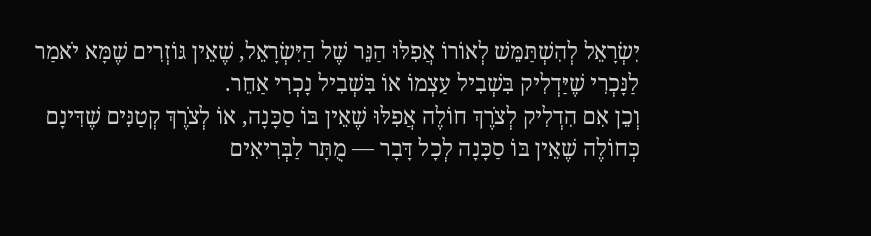יִשְׂרָאֵל לְהִשְׁתַּמֵּשׁ לְאוֹרוֹ אֲפִלּוּ הַנֵּר שֶׁל הַיִּשְׂרָאֵל, שֶׁאֵין גּוֹזְרִים שֶׁמָּא יֹאמַר לַנָּכְרִי שֶׁיַּדְלִיק בִּשְׁבִיל עַצְמוֹ אוֹ בִּשְׁבִיל נָכְרִי אַחֵר.
וְכֵן אִם הִדְלִיק לְצֹרֶךְ חוֹלֶה אֲפִלּוּ שֶׁאֵין בּוֹ סַכָּנָה, אוֹ לְצֹרֶךְ קְטַנִּים שֶׁדִּינָם כְּחוֹלֶה שֶׁאֵין בּוֹ סַכָּנָה לְכָל דָּבָר — מֻתָּר לַבְּרִיאִים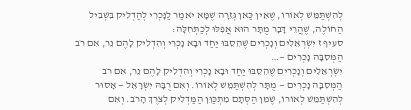לְהִשְׁתַּמֵּשׁ לְאוֹרוֹ, שֶׁאֵין כַּאן גְּזֵרָה שֶׁמָּא יֹאמַר לַנָּכְרִי לְהַדְלִיק בִּשְׁבִיל הַחוֹלֶה, שֶׁהֲרֵי דָּבָר מֻתָּר הוּא אֲפִלּוּ לְכַתְּחִלָּה:
סעיף ז יִשְׂרְאֵלִים וְנָכְרִים שֶׁהֵסֵבּוּ יַחַד וּבָא נָכְרִי וְהִדְלִיק לָהֶם נֵר, אִם רֹב הַמְּסִבָּה נָכְרִים —…
יִשְׂרְאֵלִים וְנָכְרִים שֶׁהֵסֵבּוּ יַחַד וּבָא נָכְרִי וְהִדְלִיק לָהֶם נֵר, אִם רֹב הַמְּסִבָּה נָכְרִים — מֻתָּר לְהִשְׁתַּמֵּשׁ לְאוֹרוֹ. וְאִם רֻבָּהּ יִשְׂרָאֵל — אָסוּר לְהִשְׁתַּמֵּשׁ לְאוֹרוֹ, שֶׁמִּן הַסְּתָם מִתְכַּוֵּן הַמַּדְלִיק לְצֹרֶךְ הָרֹב. וְאִם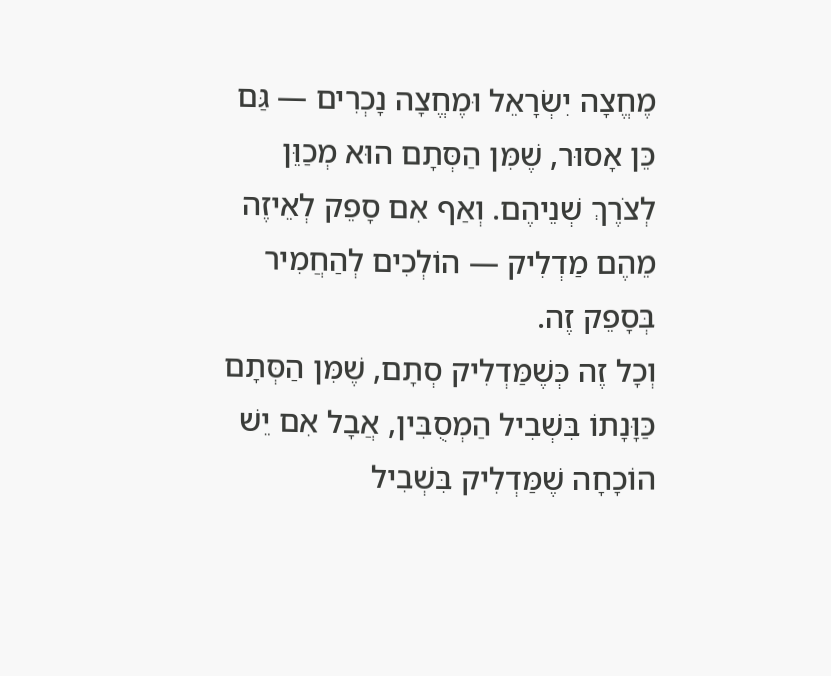מֶחֱצָה יִשְׂרָאֵל וּמֶחֱצָה נָכְרִים — גַּם כֵּן אָסוּר, שֶׁמִּן הַסְּתָם הוּא מְכַוֵּן לְצֹרֶךְ שְׁנֵיהֶם. וְאַף אִם סָפֵק לְאֵיזֶה מֵהֶם מַדְלִיק — הוֹלְכִים לְהַחֲמִיר בְּסָפֵק זֶה.
וְכָל זֶה כְּשֶׁמַּדְלִיק סְתָם, שֶׁמִּן הַסְּתָם כַּוָּנָתוֹ בִּשְׁבִיל הַמְסֻבִּין, אֲבָל אִם יֵשׁ הוֹכָחָה שֶׁמַּדְלִיק בִּשְׁבִיל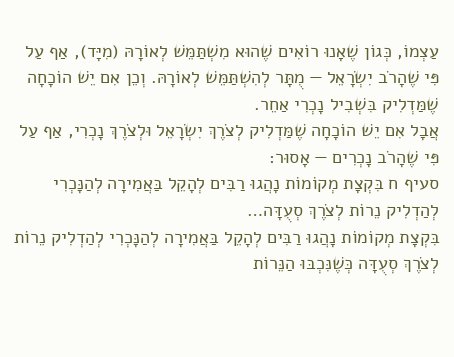עַצְמוֹ, כְּגוֹן שֶׁאָנוּ רוֹאִים שֶׁהוּא מִשְׁתַּמֵּשׁ לְאוֹרָהּ (מִיָּד), אַף עַל פִּי שֶׁהָרֹב יִשְׂרָאֵל — מֻתָּר לְהִשְׁתַּמֵּשׁ לְאוֹרָהּ. וְכֵן אִם יֵשׁ הוֹכָחָה שֶׁמַּדְלִיק בִּשְׁבִיל נָכְרִי אַחֵר.
אֲבָל אִם יֵשׁ הוֹכָחָה שֶׁמַּדְלִיק לְצֹרֶךְ יִשְׂרָאֵל וּלְצֹרֶךְ נָכְרִי, אַף עַל פִּי שֶׁהָרֹב נָכְרִים — אָסוּר:
סעיף ח בִּקְצָת מְקוֹמוֹת נָהֲגוּ רַבִּים לְהָקֵל בַּאֲמִירָה לְהַנָּכְרִי לְהַדְלִיק נֵרוֹת לְצֹרֶךְ סְעֻדָּה…
בִּקְצָת מְקוֹמוֹת נָהֲגוּ רַבִּים לְהָקֵל בַּאֲמִירָה לְהַנָּכְרִי לְהַדְלִיק נֵרוֹת לְצֹרֶךְ סְעֻדָּה כְּשֶׁנִּכְבּוּ הַנֵּרוֹת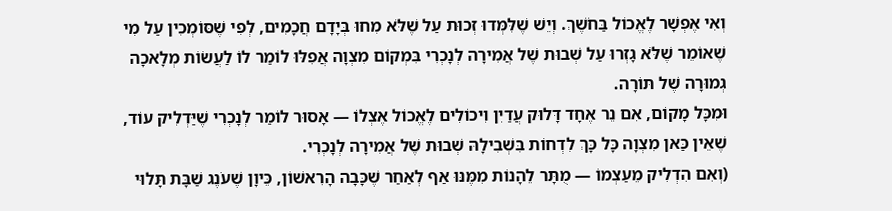וְאִי אֶפְשָׁר לֶאֱכוֹל בַּחֹשֶׁךְ. וְיֵשׁ שֶׁלִּמְּדוּ זְכוּת עַל שֶׁלֹּא מִחוּ בְּיָדָם חֲכָמִים, לְפִי שֶׁסּוֹמְכִין עַל מִי שֶׁאוֹמֵר שֶׁלֹּא גָזְרוּ עַל שְׁבוּת שֶׁל אֲמִירָה לְנָכְרִי בִּמְקוֹם מִצְוָה אֲפִלּוּ לוֹמַר לוֹ לַעֲשׂוֹת מְלָאכָה גְמוּרָה שֶׁל תּוֹרָה.
וּמִכָּל מָקוֹם, אִם נֵר אֶחָד דָּלוּק עֲדַיִן וִיכוֹלִים לֶאֱכוֹל אֶצְלוֹ — אָסוּר לוֹמַר לְנָכְרִי שֶׁיַּדְלִיק עוֹד, שֶׁאֵין כַּאן מִצְוָה כָּל כָּךְ לִדְחוֹת בִּשְׁבִילָהּ שְׁבוּת שֶׁל אֲמִירָה לְנָכְרִי.
(וְאִם הִדְלִיק מֵעַצְמוֹ — מֻתָּר לֵהָנוֹת מִמֶּנּוּ אַף לְאַחַר שֶׁכָּבָה הָרִאשׁוֹן, כֵּיוָן שֶׁעֹנֶג שַׁבָּת תָּלוּי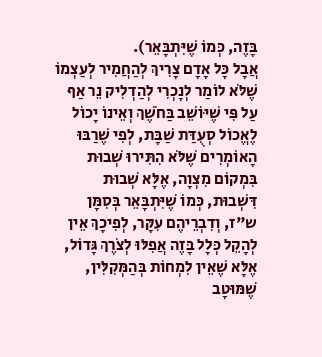בָּזֶה, כְּמוֹ שֶׁיִּתְבָּאֵר).
אֲבָל כָּל אָדָם צָרִיךְ לְהַחֲמִיר לְעַצְמוֹ שֶׁלֹּא לוֹמַר לְנָכְרִי לְהַדְלִיק נֵר אַף עַל פִּי שֶׁיּוֹשֵׁב בַּחֹשֶׁךְ וְאֵינוֹ יָכוֹל לֶאֱכוֹל סְעֻדַּת שַׁבָּת, לְפִי שֶׁרַבּוּ הָאוֹמְרִים שֶׁלֹּא הִתִּירוּ שְׁבוּת בִּמְקוֹם מִצְוָה, אֶלָּא שְׁבוּת דִּשְׁבוּת, כְּמוֹ שֶׁיִּתְבָּאֵר בְּסִמָּן ש"ז, וְדִבְרֵיהֶם עִקָּר, לְפִיכָךְ אֵין לְהָקֵל כְּלָל בָּזֶה אֲפִלּוּ לְצֹרֶךְ גָּדוֹל, אֶלָּא שֶׁאֵין לִמְחוֹת בְּהַמְּקִלִּין, שֶׁמּוּטָב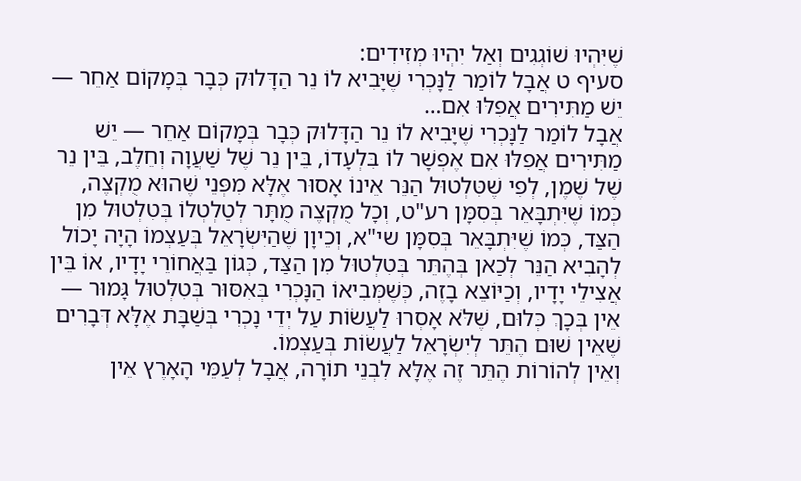שֶׁיִּהְיוּ שׁוֹגְגִים וְאַל יִהְיוּ מְזִידִים:
סעיף ט אֲבָל לוֹמַר לַנָּכְרִי שֶׁיָּבִיא לוֹ נֵר הַדָּלוּק כְּבָר בְּמָקוֹם אַחֵר — יֵשׁ מַתִּירִים אֲפִלּוּ אִם…
אֲבָל לוֹמַר לַנָּכְרִי שֶׁיָּבִיא לוֹ נֵר הַדָּלוּק כְּבָר בְּמָקוֹם אַחֵר — יֵשׁ מַתִּירִים אֲפִלּוּ אִם אֶפְשָׁר לוֹ בִּלְעָדוֹ, בֵּין נֵר שֶׁל שַׁעֲוָה וְחֵלֶב, בֵּין נֵר שֶׁל שֶׁמֶן, לְפִי שֶׁטִּלְטוּל הַנֵּר אֵינוֹ אָסוּר אֶלָּא מִפְּנֵי שֶׁהוּא מֻקְצֶה, כְּמוֹ שֶׁיִּתְבָּאֵר בְּסִמָּן רע"ט, וְכָל מֻקְצֶה מֻתָּר לְטַלְטְלוֹ בְּטִלְטוּל מִן הַצַּד, כְּמוֹ שֶׁיִּתְבָּאֵר בְּסִמָּן שי"א, וְכֵיוָן שֶׁהַיִּשְׂרָאֵל בְּעַצְמוֹ הָיָה יָכוֹל לְהָבִיא הַנֵּר לְכַאן בְּהֶתֵּר בְּטִלְטוּל מִן הַצַּד, כְּגוֹן בַּאֲחוֹרֵי יָדָיו, אוֹ בֵּין אֲצִילֵי יָדָיו, וְכַיּוֹצֵא בָזֶה, כְּשֶׁמְּבִיאוֹ הַנָּכְרִי בְּאִסּוּר בְּטִלְטוּל גָּמוּר — אֵין בְּכָךְ כְּלוּם, שֶׁלֹּא אָסְרוּ לַעֲשׂוֹת עַל יְדֵי נָכְרִי בְּשַׁבָּת אֶלָּא דְּבָרִים שֶׁאֵין שׁוּם הֶתֵּר לְיִשְׂרָאֵל לַעֲשׂוֹת בְּעַצְמוֹ.
וְאֵין לְהוֹרוֹת הֶתֵּר זֶה אֶלָּא לִבְנֵי תוֹרָה, אֲבָל לְעַמֵּי הָאָרֶץ אֵין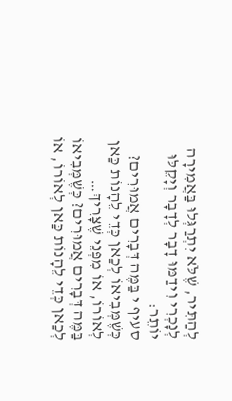לְהַתִּיר, שֶׁלֹּא יִתְרַגְּלוּ בַּאֲמִירָה לְנָכְרִי וִידַמּוּ דָבָר לְדָבָר וְיָקֵלּוּ יוֹתֵר:
סעיף י בַּמֶּה דְּבָרִים אֲמוּרִים? כְּשֶׁמְּבִיאוֹ לְכַאן כְּדֵי לֵהָנוֹת כַּאן לְאוֹרוֹ, אוֹ מִפְּנֵי שֶׁצָּרִיךְ…
בַּמֶּה דְּבָרִים אֲמוּרִים? כְּשֶׁמְּבִיאוֹ לְכַאן כְּדֵי לֵהָנוֹת כַּאן לְאוֹרוֹ, אוֹ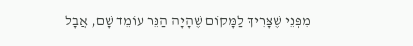מִפְּנֵי שֶׁצָּרִיךְ לַמָּקוֹם שֶׁהָיָה הַנֵּר עוֹמֵד שָׁם, אֲבָל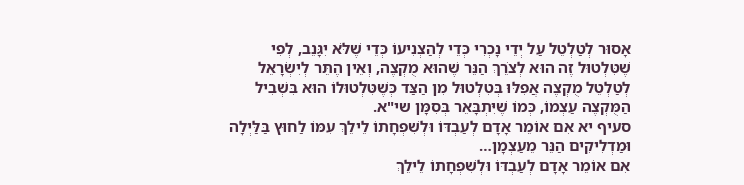אָסוּר לְטַלְטֵל עַל יְדֵי נָכְרִי כְּדֵי לְהַצְנִיעוֹ כְּדֵי שֶׁלֹּא יִגָּנֵב, לְפִי שֶׁטִּלְטוּל זֶה הוּא לְצֹרֵךְ הַנֵּר שֶׁהוּא מֻקְצֶה, וְאֵין הֶתֵּר לְיִשְׂרָאֵל לְטַלְטֵל מֻקְצֶה אֲפִלּוּ בְּטִלְטוּל מִן הַצַּד כְּשֶׁטִּלְטוּלוֹ הוּא בִּשְׁבִיל הַמֻּקְצֶה עַצְמוֹ, כְּמוֹ שֶׁיִּתְבָּאֵר בְּסִמָּן שי"א.
סעיף יא אִם אוֹמֵר אָדָם לְעַבְדּוֹ וּלְשִׁפְחָתוֹ לֵילֵךְ עִמּוֹ לַחוּץ בַּלַּיְלָה וּמַדְלִיקִים הַנֵּר מֵעַצְמָן…
אִם אוֹמֵר אָדָם לְעַבְדּוֹ וּלְשִׁפְחָתוֹ לֵילֵךְ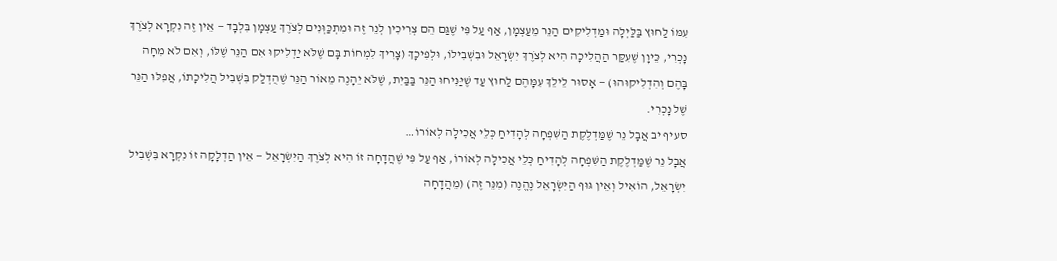עִמּוֹ לַחוּץ בַּלַּיְלָה וּמַדְלִיקִים הַנֵּר מֵעַצְמָן, אַף עַל פִּי שֶׁגַּם הֵם צְרִיכִין לְנֵר זֶה וּמִתְכַּוְּנִים לְצֹרֶךְ עַצְמָן בִּלְבָד — אֵין זֶה נִקְרָא לְצֹרֶךְ נָכְרִי, כֵּיוָן שֶׁעִקַּר הַהֲלִיכָה הִיא לְצֹרֶךְ יִשְׂרָאֵל וּבִשְׁבִילוֹ, וּלְפִיכָךְ (צָרִיךְ לִמְחוֹת בָּם שֶׁלֹּא יַדְלִיקוּ אִם הַנֵּר שֶׁלּוֹ, וְאִם לֹא מִחָה בָּהֶם וְהִדְלִיקוּהוּ) — אָסוּר לֵילֵךְ עִמָּהֶם לַחוּץ עַד שֶׁיַּנִּיחוּ הַנֵּר בַּבַּיִת, שֶׁלֹּא יֵהָנֶה מֵאוֹר הַנֵּר שֶׁהֻדְלַק בִּשְׁבִיל הֲלִיכָתוֹ, אֲפִלּוּ הַנֵּר שֶׁל נָכְרִי.
סעיף יב אֲבָל נֵר שֶׁמַּדְלֶקֶת הַשִּׁפְחָה לְהָדִיחַ כְּלֵי אֲכִילָה לְאוֹרוֹ…
אֲבָל נֵר שֶׁמַּדְלֶקֶת הַשִּׁפְחָה לְהָדִיחַ כְּלֵי אֲכִילָה לְאוֹרוֹ, אַף עַל פִּי שֶׁהֲדָחָה זוֹ הִיא לְצֹרֶךְ הַיִּשְׂרָאֵל — אֵין הַדְלָקָה זוֹ נִקְרָא בִּשְׁבִיל יִשְׂרָאֵל, הוֹאִיל וְאֵין גּוּף הַיִּשְׂרָאֵל נֶהֱנֶה (מִנֵּר זֶה) (מֵהֲדָחָה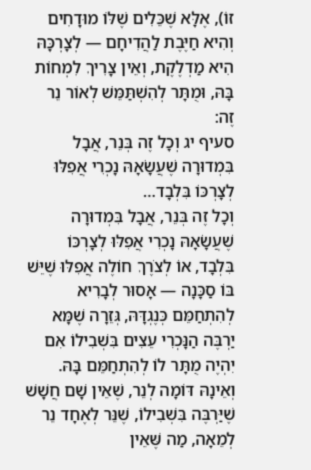זוֹ), אֶלָּא שֶׁכֵּלִים שֶׁלּוֹ מוּדָחִים וְהִיא חַיֶּבֶת לַהֲדִיחָם — לְצָרְכָּהּ הִיא מַדְלֶקֶת, וְאֵין צָרִיךְ לִמְחוֹת בָּהּ, וּמֻתָּר לְהִשְׁתַּמֵּשׁ לְאוֹר נֵר זֶה:
סעיף יג וְכָל זֶה בְּנֵר, אֲבָל בִּמְדוּרָה שֶׁעֲשָׂאָהּ נָכְרִי אֲפִלּוּ לְצָרְכּוֹ בִּלְבָד…
וְכָל זֶה בְּנֵר, אֲבָל בִּמְדוּרָה שֶׁעֲשָׂאָהּ נָכְרִי אֲפִלּוּ לְצָרְכּוֹ בִּלְבָד, אוֹ לְצֹרֶךְ חוֹלֶה אֲפִלּוּ שֶׁיֵּשׁ בּוֹ סַכָּנָה — אָסוּר לְבָרִיא לְהִתְחַמֵּם כְּנֶגְדָּהּ, גְּזֵרָה שֶׁמָּא יַרְבֶּה הַנָּכְרִי עֵצִים בִּשְׁבִילוֹ אִם יִהְיֶה מֻתָּר לוֹ לְהִתְחַמֵּם בָּהּ. וְאֵינָהּ דּוֹמָה לְנֵר, שֶׁאֵין שָׁם חֲשָׁשׁ שֶׁיַּרְבֶּה בִּשְׁבִילוֹ, שֶׁנֵּר לְאֶחָד נֵר לְמֵאָה, מַה שֶּׁאֵין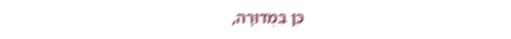כֵּן בִּמְדוּרָה,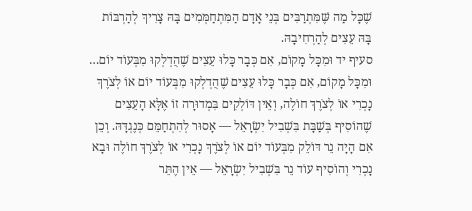שֶׁכָּל מַה שֶּׁמִּתְרַבִּים בְּנֵי אָדָם הַמִּתְחַמְּמִים בָּהּ צָרִיךְ לְהַרְבּוֹת בָּהּ עֵצִים לְהַרְחִיבָהּ.
סעיף יד וּמִכָּל מָקוֹם, אִם כְּבָר כָּלוּ עֵצִים שֶׁהֻדְלְקוּ מִבְּעוֹד יוֹם…
וּמִכָּל מָקוֹם, אִם כְּבָר כָּלוּ עֵצִים שֶׁהֻדְלְקוּ מִבְּעוֹד יוֹם אוֹ לְצֹרֶךְ נָכְרִי אוֹ לְצֹרֶךְ חוֹלֶה, וְאֵין דּוֹלְקִים בִּמְדוּרָה זוֹ אֶלָּא הָעֵצִים שֶׁהוֹסִיף בְּשַׁבָּת בִּשְׁבִיל יִשְׂרָאֵל — אָסוּר לְהִתְחַמֵּם כְּנֶגְדָּהּ. וְכֵן אִם הָיָה נֵר דּוֹלֵק מִבְּעוֹד יוֹם אוֹ לְצֹרֶךְ נָכְרִי אוֹ לְצֹרֶךְ חוֹלֶה וּבָא נָכְרִי וְהוֹסִיף עוֹד נֵר בִּשְׁבִיל יִשְׂרָאֵל — אֵין הֶתֵּר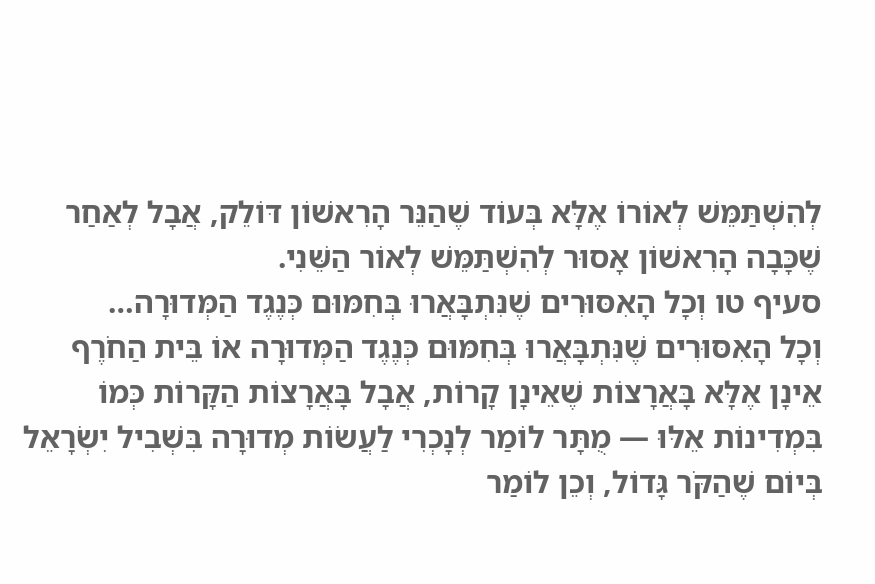לְהִשְׁתַּמֵּשׁ לְאוֹרוֹ אֶלָּא בְּעוֹד שֶׁהַנֵּר הָרִאשׁוֹן דּוֹלֵק, אֲבָל לְאַחַר שֶׁכָּבָה הָרִאשׁוֹן אָסוּר לְהִשְׁתַּמֵּשׁ לְאוֹר הַשֵּׁנִי.
סעיף טו וְכָל הָאִסּוּרִים שֶׁנִּתְבָּאֲרוּ בְּחִמּוּם כְּנֶגֶד הַמְּדוּרָה…
וְכָל הָאִסּוּרִים שֶׁנִּתְבָּאֲרוּ בְּחִמּוּם כְּנֶגֶד הַמְּדוּרָה אוֹ בֵּית הַחֹרֶף אֵינָן אֶלָּא בָּאֲרָצוֹת שֶׁאֵינָן קָרוֹת, אֲבָל בָּאֲרָצוֹת הַקָּרוֹת כְּמוֹ בִּמְדִינוֹת אֵלּוּ — מֻתָּר לוֹמַר לְנָכְרִי לַעֲשׂוֹת מְדוּרָה בִּשְׁבִיל יִשְׂרָאֵל בְּיוֹם שֶׁהַקֹּר גָּדוֹל, וְכֵן לוֹמַר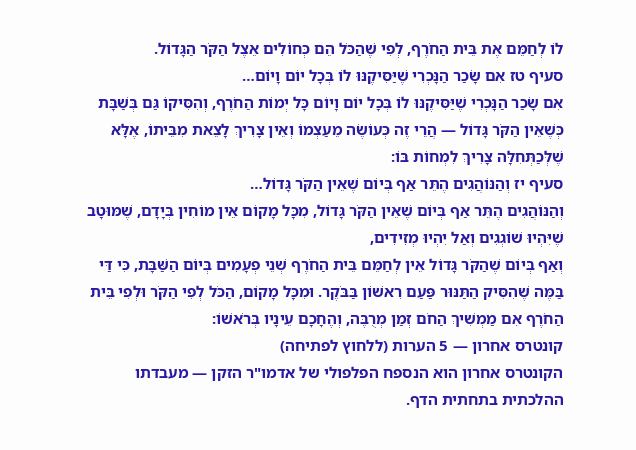לוֹ לְחַמֵּם אֶת בֵּית הַחֹרֶף, לְפִי שֶׁהַכֹּל הֵם כְּחוֹלִים אֵצֶל הַקֹּר הַגָּדוֹל.
סעיף טז אִם שָׂכַר הַנָּכְרִי שֶׁיַּסִּיקֶנּוּ לוֹ בְּכָל יוֹם וָיוֹם…
אִם שָׂכַר הַנָּכְרִי שֶׁיַּסִּיקֶנּוּ לוֹ בְּכָל יוֹם וָיוֹם כָּל יְמוֹת הַחֹרֶף, וְהִסִּיקוֹ גַּם בְּשַׁבָּת כְּשֶׁאֵין הַקֹּר גָּדוֹל — הֲרֵי זֶה כְּעוֹשֶׂה מֵעַצְמוֹ וְאֵין צָרִיךְ לָצֵאת מִבֵּיתוֹ, אֶלָּא שֶׁלְּכַתְּחִלָּה צָרִיךְ לִמְחוֹת בּוֹ:
סעיף יז וְהַנּוֹהֲגִים הֶתֵּר אַף בְּיוֹם שֶׁאֵין הַקֹּר גָּדוֹל…
וְהַנּוֹהֲגִים הֶתֵּר אַף בְּיוֹם שֶׁאֵין הַקֹּר גָּדוֹל, מִכָּל מָקוֹם אֵין מוֹחִין בְּיָדָם, שֶׁמּוּטָב שֶׁיִּהְיוּ שׁוֹגְגִים וְאַל יִהְיוּ מְזִידִים,
וְאַף בְּיוֹם שֶׁהַקֹּר גָּדוֹל אֵין לְחַמֵּם בֵּית הַחֹרֶף שְׁנֵי פְעָמִים בְּיוֹם הַשַּׁבָּת, כִּי דַּי בַּמֶּה שֶׁהִסִּיק הַתַּנּוּר פַּעַם רִאשׁוֹן בַּבֹּקֶר. וּמִכָּל מָקוֹם, הַכֹּל לְפִי הַקֹּר וּלְפִי בֵּית הַחֹרֶף אִם מַמְשִׁיךְ הַחֹם זְמַן מְרֻבֶּה, וְהֶחָכָם עֵינָיו בְּרֹאשׁוֹ:
קונטרס אחרון — 5 הערות (ללחוץ לפתיחה)
הקונטרס אחרון הוא הנספח הפלפולי של אדמו"ר הזקן — מעבדתו ההלכתית בתחתית הדף.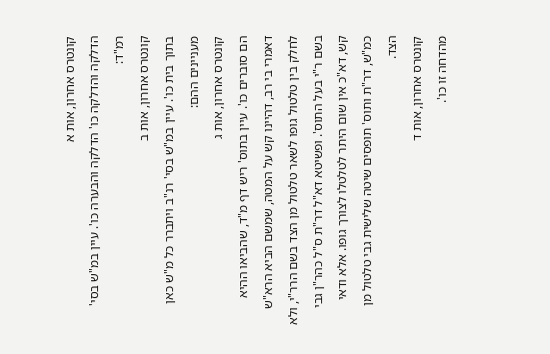קונטרס אחרון, אות א
הדלקה והדלקה כו' הדלקה והבערה כו'. עיין במ"ש בסי' רמ"ד:
קונטרס אחרון, אות ב
בתוך בית כו'. עיין במ"ש בסי' רנ"ב ויתברר כל מ"ש כאן מעניינים ההם:
קונטרס אחרון, אות ג
הם סוברים כו'. עיין בתוס' ריש דף מ"ד, שהביאו ההיא דאמרי בי רב, דהיינו קש על המטה, שמשם הביא הרא"ש לחלק בין טלטול גופו לשאר טלטול מן הצד בשם הרר"י, ולא בשם ר"י בעל התוס'. ופשיטא דא"ל דר"ת ס"ל כהר"ן גבי קש, דא"כ אין שום היתר לטלטלו לצורך גופו. אלא ודאי כמ"ש, דר"ת ותוס' תופסים שיטה שלישית גבי טלטול מן הצד.
קונטרס אחרון, אות ד
מהדחה זו כו'.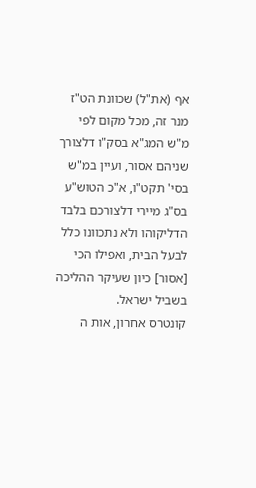אף (את"ל) שכוונת הט"ז מנר זה, מכל מקום לפי מ"ש המג"א בסק"ו דלצורך שניהם אסור, ועיין במ"ש בסי' תקט"ו, א"כ הטוש"ע בס"ג מיירי דלצורכם בלבד הדליקוהו ולא נתכוונו כלל לבעל הבית, ואפילו הכי [אסור] כיון שעיקר ההליכה בשביל ישראל.
קונטרס אחרון, אות ה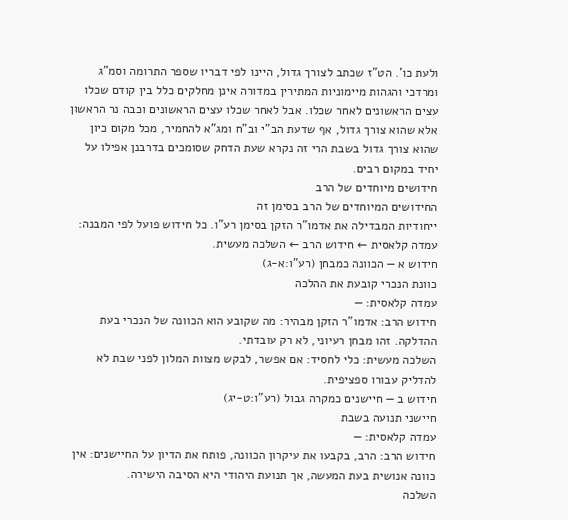ולעת כו'. הט"ז שכתב לצורך גדול, היינו לפי דבריו שספר התרומה וסמ"ג ומרדכי והגהות מיימוניות המתירין במדורה אינן מחלקים כלל בין קודם שכלו עצים הראשונים לאחר שכלו. אבל לאחר שכלו עצים הראשונים וכבה נר הראשון אלא שהוא צורך גדול, אף שדעת הב"י וב"ח ומג"א להחמיר, מכל מקום כיון שהוא צורך גדול בשבת הרי זה נקרא שעת הדחק שסומכים בדרבנן אפילו על יחיד במקום רבים.
חידושים מיוחדים של הרב
החידושים המיוחדים של הרב בסימן זה
ייחודיות המבדילה את אדמו"ר הזקן בסימן רע"ו. כל חידוש פועל לפי המבנה: עמדה קלאסית ← חידוש הרב ← השלכה מעשית.
חידוש א — הכוונה כמבחן (רע"ו:א-ג)
כוונת הנכרי קובעת את ההלכה
עמדה קלאסית: —
חידוש הרב: אדמו"ר הזקן מבהיר: מה שקובע הוא הכוונה של הנכרי בעת ההדלקה. זהו מבחן רעיוני, לא רק עובדתי.
השלכה מעשית: כלי לחסיד: אם אפשר, לבקש מצוות המלון לפני שבת לא להדליק עבורו ספציפית.
חידוש ב — חיישנים כמקרה גבול (רע"ו:ט-יג)
חיישני תנועה בשבת
עמדה קלאסית: —
חידוש הרב: הרב, בקבעו את עיקרון הכוונה, פותח את הדיון על החיישנים: אין כוונה אנושית בעת המעשה, אך תנועת היהודי היא הסיבה הישירה.
השלכה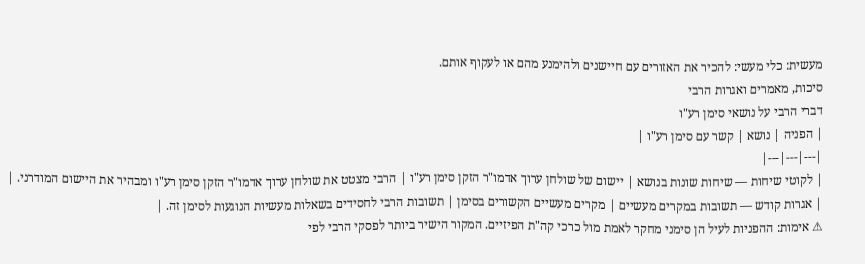מעשית: כלי מעשי: להכיר את האזורים עם חיישנים ולהימנע מהם או לעקוף אותם.
סיכות, מאמרים ואגרות הרבי
דברי הרבי על נושאי סימן רע"ו
| הפניה | נושא | קשר עם סימן רע"ו |
|---|---|---|
| לקוטי שיחות — שיחות שונות בנושא | יישום של שולחן ערוך אדמו"ר הזקן סימן רע"ו | הרבי מצטט את שולחן ערוך אדמו"ר הזקן סימן רע"ו ומבהיר את היישום המודרני. |
| אגרות קודש — תשובות במקרים מעשיים | מקרים מעשיים הקשורים בסימן | תשובות הרבי לחסידים בשאלות מעשיות הנוגעות לסימן זה. |
⚠ אימות: ההפניות לעיל הן סימני מחקר לאמת מול כרכי קה"ת הפיזיים. המקור הישיר ביותר לפסקי הרבי לפי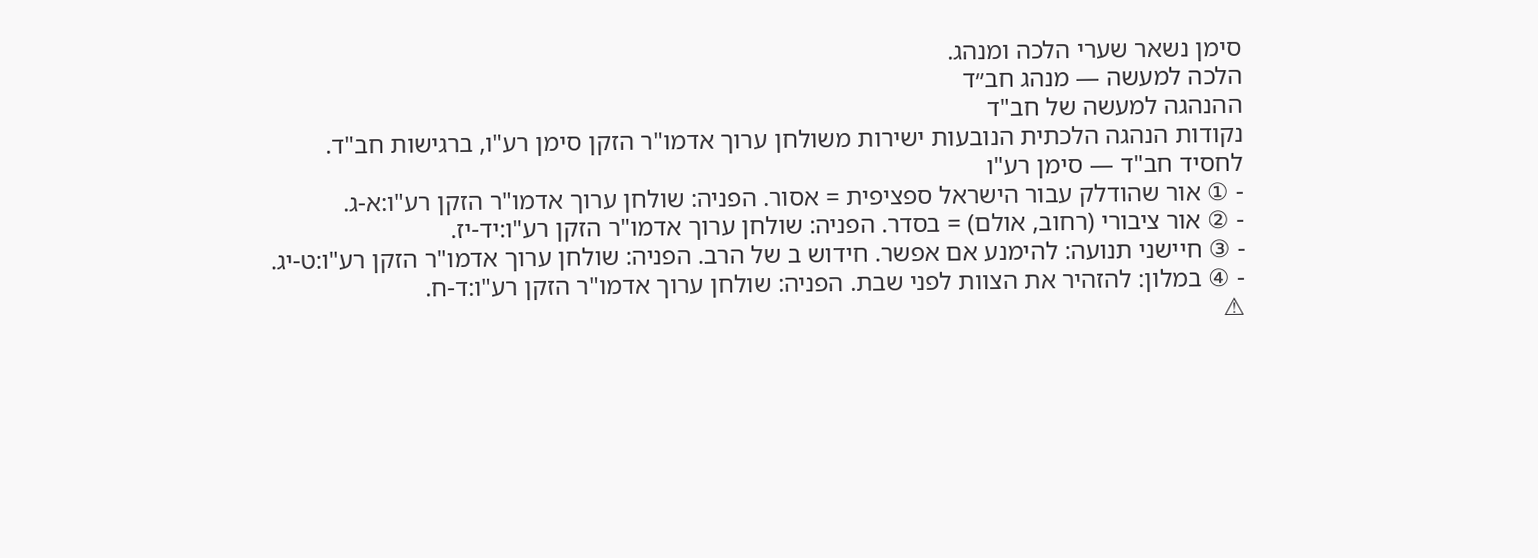סימן נשאר שערי הלכה ומנהג.
הלכה למעשה — מנהג חב״ד
ההנהגה למעשה של חב"ד
נקודות הנהגה הלכתית הנובעות ישירות משולחן ערוך אדמו"ר הזקן סימן רע"ו, ברגישות חב"ד.
לחסיד חב"ד — סימן רע"ו
- ① אור שהודלק עבור הישראל ספציפית = אסור. הפניה: שולחן ערוך אדמו"ר הזקן רע"ו:א-ג.
- ② אור ציבורי (רחוב, אולם) = בסדר. הפניה: שולחן ערוך אדמו"ר הזקן רע"ו:יד-יז.
- ③ חיישני תנועה: להימנע אם אפשר. חידוש ב של הרב. הפניה: שולחן ערוך אדמו"ר הזקן רע"ו:ט-יג.
- ④ במלון: להזהיר את הצוות לפני שבת. הפניה: שולחן ערוך אדמו"ר הזקן רע"ו:ד-ח.
⚠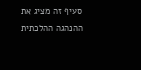סעיף זה מציג את ההנהגה ההלכתית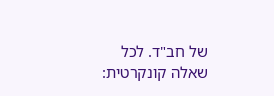של חב"ד. לכל שאלה קונקרטית: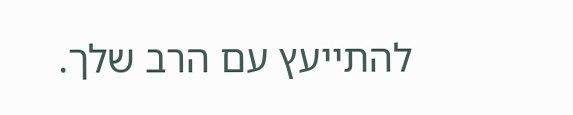להתייעץ עם הרב שלך.